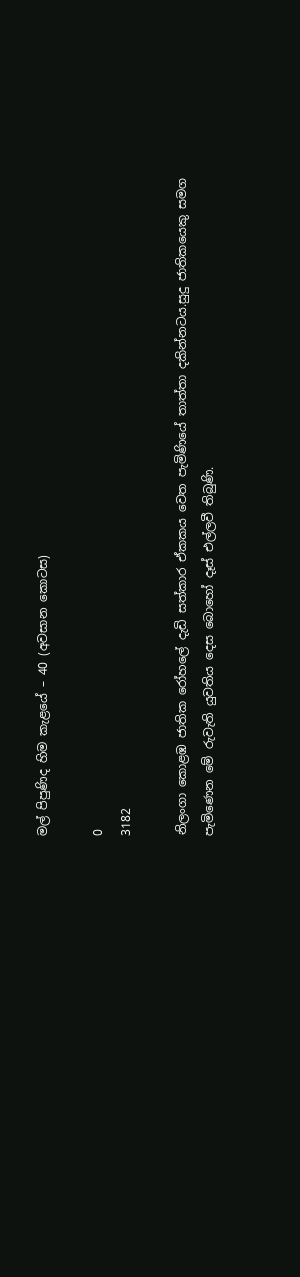මල් පිපුණිද හිම කැළයේ – 40 (අවසාන කොටස)

0
3182

නිලංගා කොළඹ ජාතික රෝහලේ දැඩි සත්කාර ඒකකය වෙත පැමිණියේ තාත්තා දකින්නටය.සුදු ජාතිකයෙකු සමග පැමිණෙන මේ රුවැති යුවතිය දෙස බොහෝ දෑස් එල්ලවී තිබුණි.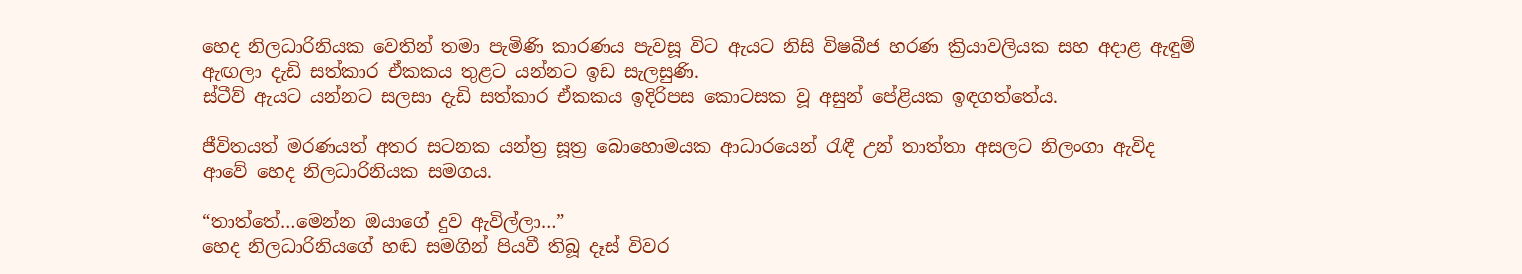හෙද නිලධාරිනියක වෙතින් තමා පැමිණි කාරණය පැවසූ විට ඇයට නිසි විෂබීජ හරණ ක්‍රියාවලියක සහ අදාළ ඇඳුම් ඇඟලා දැඩි සත්කාර ඒකකය තුළට යන්නට ඉඩ සැලසුණි.
ස්ටීව් ඇයට යන්නට සලසා දැඩි සත්කාර ඒකකය ඉදිරිපස කොටසක වූ අසුන් පේළියක ඉඳගත්තේය.

ජීවිතයත් මරණයත් අතර සටනක යන්ත්‍ර සූත්‍ර බොහොමයක ආධාරයෙන් රැඳී උන් තාත්තා අසලට නිලංගා ඇවිද ආවේ හෙද නිලධාරිනියක සමගය.

“තාත්තේ…මෙන්න ඔයාගේ දුව ඇවිල්ලා…”
හෙද නිලධාරිනියගේ හඬ සමගින් පියවී තිබූ දෑස් විවර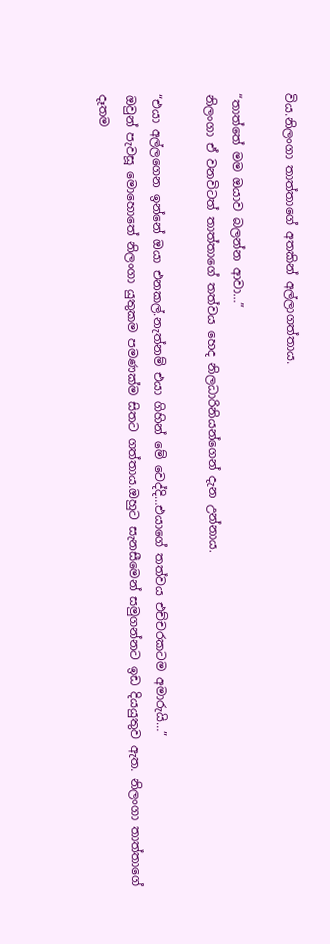විය.නිලංගා තාත්තාගේ අතකින් අල්ලාගත්තාය.

“තාත්තේ මම ඔයාව බලන්න ආවා…”
නිලංගා ඒ වනවිටත් තාත්තාගේ තත්වය හෙද නිලධාරිනියන්ගෙන් දැන උන්නාය.

“එයා අල්ලගෙන ඉන්නේ ඔයා එනකල්.නැත්නම් එයා ගිහින් මේ වෙද්දි…එයාගේ තත්වය එච්චරකටම අමාරුයි…”
ඔවුන් පැවසූ මොහොතේ නිලංගා යුතුකම පමණක්ම සිතට ගත්තාය.ඔහුට සැනසීමෙන් සමුගන්නට ඉඩ දියයුතුව ඇත. නිලංගා තාත්තාගේ දෑතම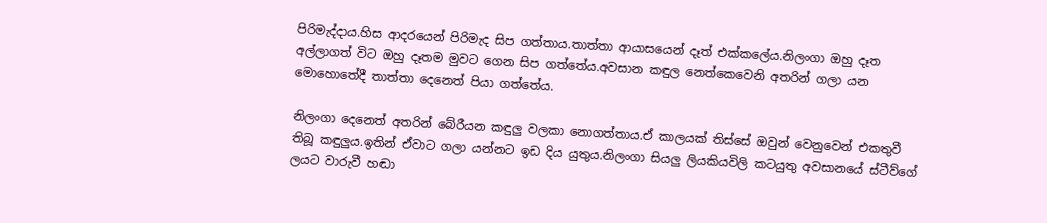පිරිමැද්දාය.හිස ආදරයෙන් පිරිමැද සිප ගත්තාය.තාත්තා ආයාසයෙන් දෑත් එක්කලේය.නිලංගා ඔහු දෑත අල්ලාගත් විට ඔහු දෑතම මුවට ගෙන සිප ගත්තේය.අවසාන කඳුල නෙත්කෙවෙනි අතරින් ගලා යන මොහොතේදී තාත්තා දෙනෙත් පියා ගත්තේය.

නිලංගා දෙනෙත් අතරින් බේරීයන කඳුලු වලකා නොගත්තාය.ඒ කාලයක් තිස්සේ ඔවුන් වෙනුවෙන් එකතුවී තිබූ කඳුලුය.ඉතින් ඒවාට ගලා යන්නට ඉඩ දිය යුතුය.නිලංගා සියලු ලියකියවිලි කටයුතු අවසානයේ ස්ටීව්ගේ ලයට වාරුවී හඬා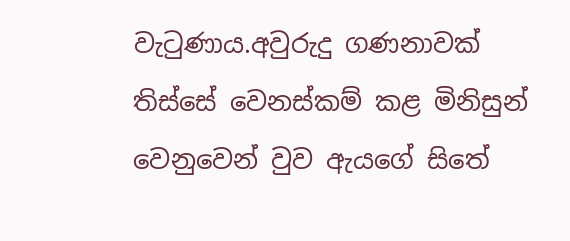වැටුණාය.අවුරුදු ගණනාවක් තිස්සේ වෙනස්කම් කළ මිනිසුන් වෙනුවෙන් වුව ඇයගේ සිතේ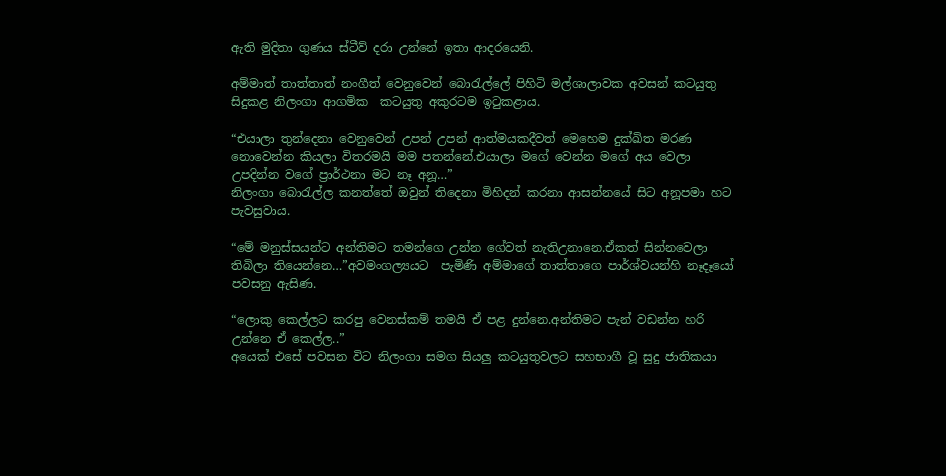ඇති මුදිතා ගුණය ස්ටීව් දරා උන්නේ ඉතා ආදරයෙනි.

අම්මාත් තාත්තාත් නංගීත් වෙනුවෙන් බොරැල්ලේ පිහිටි මල්ශාලාවක අවසන් කටයුතු සිදුකළ නිලංගා ආගමික  කටයුතු අකුරටම ඉටුකළාය.

“එයාලා තුන්දෙනා වෙනුවෙන් උපන් උපන් ආත්මයකදීවත් මෙහෙම දුක්ඛිත මරණ නොවෙන්න කියලා විතරමයි මම පතන්නේ.එයාලා මගේ වෙන්න මගේ අය වෙලා උපදින්න වගේ ප්‍රාර්ථනා මට නෑ අනූ…”
නිලංගා බොරැල්ල කනත්තේ ඔවුන් තිදෙනා මිහිදන් කරනා ආසන්නයේ සිට අනූපමා හට පැවසුවාය.

“මේ මනුස්සයන්ට අන්තිමට තමන්ගෙ උන්න ගේවත් නැතිඋනානෙ.ඒකත් සින්නවෙලා තිබිලා තියෙන්නෙ…”අවමංගල්‍යයට  පැමිණි අම්මාගේ තාත්තාගෙ පාර්ශ්වයන්හි නෑදෑයෝ පවසනු ඇසිණ.

“ලොකු කෙල්ලට කරපු වෙනස්කම් තමයි ඒ පළ දුන්නෙ.අන්තිමට පැන් වඩන්න හරි උන්නෙ ඒ කෙල්ල..”
අයෙක් එසේ පවසන විට නිලංගා සමග සියලු කටයුතුවලට සහභාගී වූ සුදු ජාතිකයා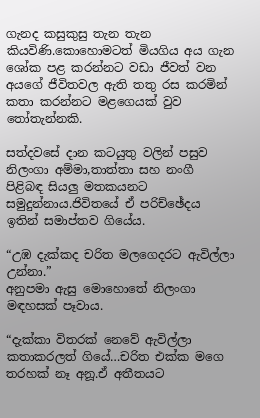ගැනද කසුකුසු තැන තැන කියවිණි.කොහොමටත් මියගිය අය ගැන ශෝක පළ කරන්නට වඩා ජීවත් වන අයගේ ජීවිතවල ඇති තතු රස කරමින් කතා කරන්නට මළගෙයක් වුව තෝතැන්නකි.

සත්දවසේ දාන කටයුතු වලින් පසුව නිලංගා අම්මා,තාත්තා සහ නංගී  පිළිබඳ සියලු මතකයනට සමුදුන්නාය.ජිවිතයේ ඒ පරිච්ඡේදය ඉතින් සමාප්තව ගියේය.

“උඹ දැක්කද චරිත මලගෙදරට ඇවිල්ලා උන්නා.”
අනුපමා ඇසු මොහොතේ නිලංගා මඳහසක් පෑවාය.

“දැක්කා විතරක් නෙවේ ඇවිල්ලා කතාකරලත් ගියේ…චරිත එක්ක මගෙ තරහක් නෑ අනූ.ඒ අතීතයට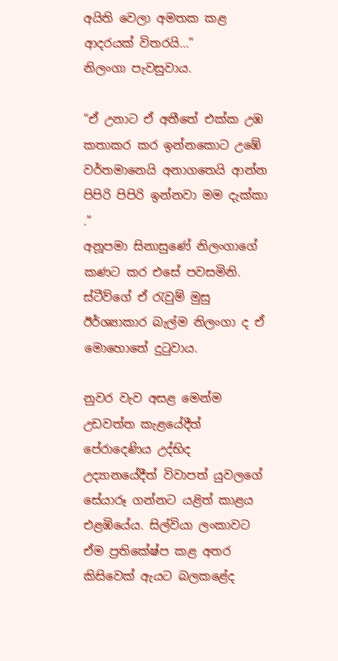අයිති වෙලා අමතක කළ ආදරයක් විතරයි…”
නිලංගා පැවසුවාය.

“ඒ උනාට ඒ අතීතේ එක්ක උඹ කතාකර කර ඉන්නකොට උඹේ වර්තමානෙයි අනාගතෙයි ආන්න පිපිරි පිපිරි ඉන්නවා මම දැක්කා .”
අනූපමා සිනාසුණේ නිලංගාගේ කණට කර එසේ පවසමිනි. ස්ටීව්ගේ ඒ රැවුම් මුසු ඊර්ශ්‍යාකාර බැල්ම නිලංගා ද ඒ මොහොතේ දුටුවාය.

නුවර වැව අසළ මෙන්ම උඩවත්ත කැළයේදීත් පේරාදෙණිය උද්භිද උද්‍යානයේදීත් විවාපත් යුවලගේ සේයාරූ ගන්නට යළිත් කාළය එළඹියේය. සිල්වියා ලංකාවට ඒම ප්‍රතිකේෂ්ප කළ අතර කිසිවෙක් ඇයට බලකළේද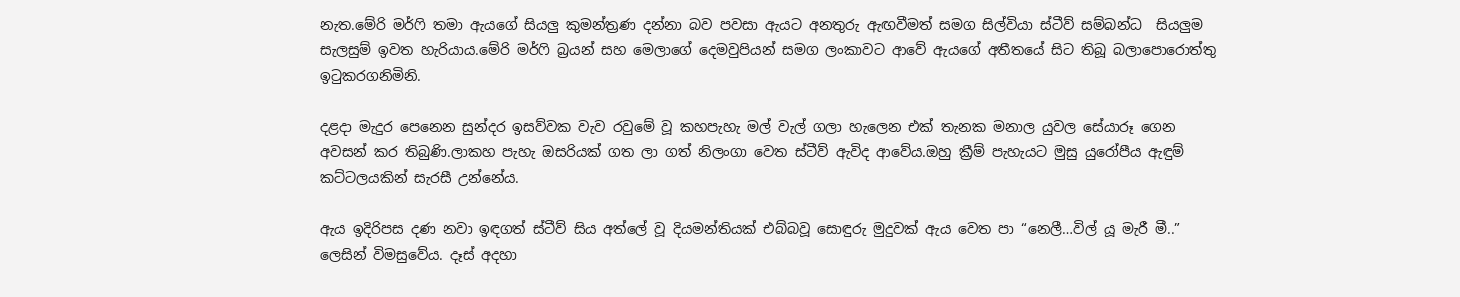නැත.මේරි මර්ෆි තමා ඇයගේ සියලු කුමන්ත්‍රණ දන්නා බව පවසා ඇයට අනතුරු ඇඟවීමත් සමග සිල්වියා ස්ටීව් සම්බන්ධ  සියලුම  සැලසුම් ඉවත හැරියාය.මේරි මර්ෆි බ්‍රයන් සහ මෙලාගේ දෙමවුපියන් සමග ලංකාවට ආවේ ඇයගේ අතීතයේ සිට තිබූ බලාපොරොත්තු ඉටුකරගනිමිනි.

දළදා මැදුර පෙනෙන සුන්දර ඉසව්වක වැව රවුමේ වූ කහපැහැ මල් වැල් ගලා හැලෙන එක් තැනක මනාල යුවල සේයාරූ ගෙන අවසන් කර තිබුණි.ලාකහ පැහැ ඔසරියක් ගත ලා ගත් නිලංගා වෙත ස්ටීව් ඇවිද ආවේය.ඔහු ක්‍රීම් පැහැයට මුසු යුරෝපීය ඇඳුම් කට්ටලයකින් සැරසී උන්නේය.

ඇය ඉදිරිපස දණ නවා ඉඳගත් ස්ටීව් සිය අත්ලේ වූ දියමන්තියක් එබ්බවූ සොඳුරු මුදුවක් ඇය වෙත පා “නෙලී…විල් යූ මැරී මී..”
ලෙසින් විමසුවේය. දෑස් අදහා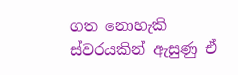ගත නොහැකි ස්වරයකින් ඇසුණු ඒ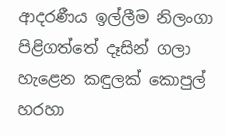ආදරණීය ඉල්ලීම නිලංගා පිළිගත්තේ දෑසින් ගලා හැළෙන කඳුලක් කොපුල් හරහා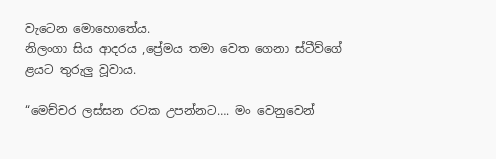වැටෙන මොහොතේය.
නිලංගා සිය ආදරය ,ප්‍රේමය තමා වෙත ගෙනා ස්ටීව්ගේ ළයට තුරුලු වූවාය.

“මෙච්චර ලස්සන රටක උපන්නට…. මං වෙනුවෙන්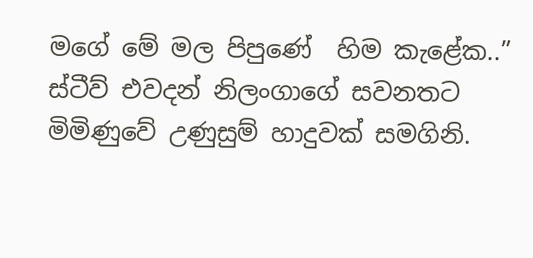මගේ මේ මල පිපුණේ  හිම කැළේක..”
ස්ටීව් එවදන් නිලංගාගේ සවනතට මිමිණුවේ උණුසුම් හාදුවක් සමගිනි.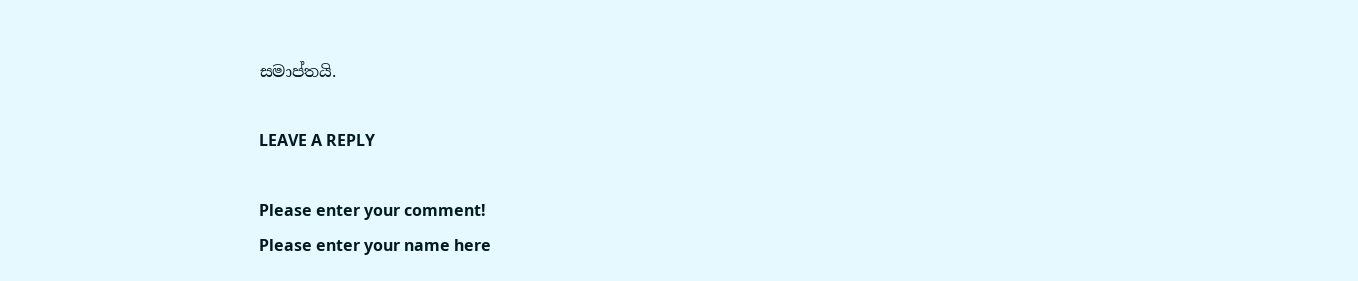සමාප්තයි.

LEAVE A REPLY

Please enter your comment!
Please enter your name here